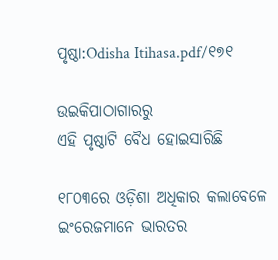ପୃଷ୍ଠା:Odisha Itihasa.pdf/୧୭୧

ଉଇକିପାଠାଗାର‌ରୁ
ଏହି ପୃଷ୍ଠାଟି ବୈଧ ହୋଇସାରିଛି

୧୮୦୩ରେ ଓଡ଼ିଶା ଅଧିକାର କଲାବେଳେ ଇଂରେଜମାନେ ଭାରତର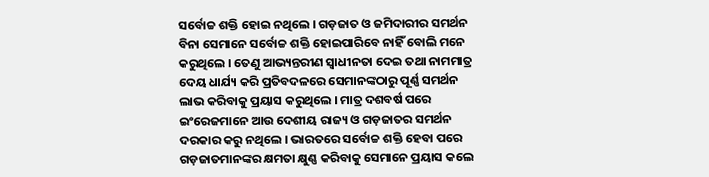ସର୍ବୋଚ୍ଚ ଶକ୍ତି ହୋଇ ନଥିଲେ । ଗଡ଼ଜାତ ଓ ଜମିଦାରୀର ସମର୍ଥନ ବିନା ସେମାନେ ସର୍ବୋଚ୍ଚ ଶକ୍ତି ହୋଇପାରିବେ ନାହିଁ ବୋଲି ମନେ କରୁଥିଲେ । ତେଣୁ ଆଭ୍ୟନ୍ତରୀଣ ସ୍ୱାଧୀନତା ଦେଇ ତଥା ନାମମାତ୍ର ଦେୟ ଧାର୍ଯ୍ୟ କରି ପ୍ରତିବଦଳରେ ସେମାନଙ୍କଠାରୁ ପୂର୍ଣ୍ଣ ସମର୍ଥନ ଲାଭ କରିବାକୁ ପ୍ରୟାସ କରୁଥିଲେ । ମାତ୍ର ଦଶବର୍ଷ ପରେ ଇଂରେଜମାନେ ଆଉ ଦେଶୀୟ ରାଜ୍ୟ ଓ ଗଡ଼ଜାତର ସମର୍ଥନ ଦରକାର କରୁ ନଥିଲେ । ଭାରତରେ ସର୍ବୋଚ୍ଚ ଶକ୍ତି ହେବା ପରେ ଗଡ଼ଜାତମାନଙ୍କର କ୍ଷମତା କ୍ଷୁଣ୍ଣ କରିବାକୁ ସେମାନେ ପ୍ରୟାସ କଲେ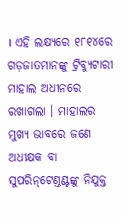। ଏହି ଲକ୍ଷ୍ୟରେ ୧୮୧୪ରେ ଗଡ଼ଜାତମାନଙ୍କୁ ଟ୍ରିବ୍ୟୁଟାରୀ ମାହାଲ ଅଧୀନରେ ରଖାଗଲା । ମାହାଲର ମୁଖ୍ୟ ଭାବରେ ଜଣେ ଅଧୀକ୍ଷକ ବା ସୁପରିନ୍‌ଟେଣ୍ତଣ୍ଟଙ୍କୁ ନିଯୁକ୍ତ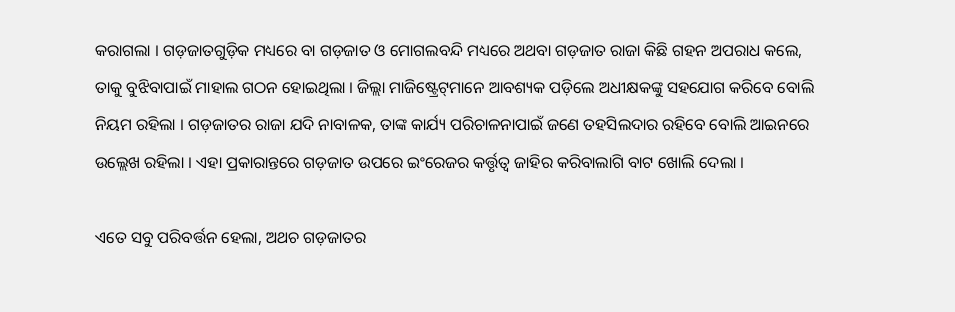କରାଗଲା । ଗଡ଼ଜାତଗୁଡ଼ିକ ମଧ୍ୟରେ ବା ଗଡ଼ଜାତ ଓ ମୋଗଲବନ୍ଦି ମଧ୍ୟରେ ଅଥବା ଗଡ଼ଜାତ ରାଜା କିଛି ଗହନ ଅପରାଧ କଲେ, ତାକୁ ବୁଝିବାପାଇଁ ମାହାଲ ଗଠନ ହୋଇଥିଲା । ଜିଲ୍ଲା ମାଜିଷ୍ଟ୍ରେଟ୍‍ମାନେ ଆବଶ୍ୟକ ପଡ଼ିଲେ ଅଧୀକ୍ଷକଙ୍କୁ ସହଯୋଗ କରିବେ ବୋଲି ନିୟମ ରହିଲା । ଗଡ଼ଜାତର ରାଜା ଯଦି ନାବାଳକ, ତାଙ୍କ କାର୍ଯ୍ୟ ପରିଚାଳନାପାଇଁ ଜଣେ ତହସିଲଦାର ରହିବେ ବୋଲି ଆଇନରେ ଉଲ୍ଲେଖ ରହିଲା । ଏହା ପ୍ରକାରାନ୍ତରେ ଗଡ଼ଜାତ ଉପରେ ଇଂରେଜର କର୍ତ୍ତୃତ୍ୱ ଜାହିର କରିବାଲାଗି ବାଟ ଖୋଲି ଦେଲା ।

ଏତେ ସବୁ ପରିବର୍ତ୍ତନ ହେଲା, ଅଥଚ ଗଡ଼ଜାତର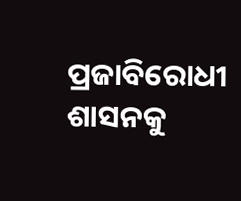ପ୍ରଜାବିରୋଧୀ ଶାସନକୁ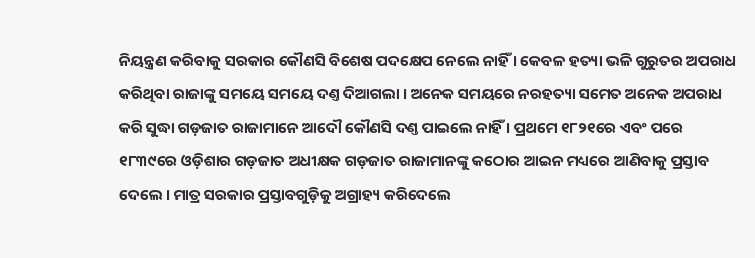ନିୟନ୍ତ୍ରଣ କରିବାକୁ ସରକାର କୌଣସି ବିଶେଷ ପଦକ୍ଷେପ ନେଲେ ନାହିଁ । କେବଳ ହତ୍ୟା ଭଳି ଗୁରୁତର ଅପରାଧ କରିଥିବା ରାଜାଙ୍କୁ ସମୟେ ସମୟେ ଦଣ୍ତ ଦିଆଗଲା । ଅନେକ ସମୟରେ ନରହତ୍ୟା ସମେତ ଅନେକ ଅପରାଧ କରି ସୁଦ୍ଧା ଗଡ଼ଜାତ ରାଜାମାନେ ଆଦୌ କୌଣସି ଦଣ୍ତ ପାଇଲେ ନାହିଁ । ପ୍ରଥମେ ୧୮୨୧ରେ ଏବଂ ପରେ ୧୮୩୯ରେ ଓଡ଼ିଶାର ଗଡ଼ଜାତ ଅଧୀକ୍ଷକ ଗଡ଼ଜାତ ରାଜାମାନଙ୍କୁ କଠୋର ଆଇନ ମଧ୍ୟରେ ଆଣିବାକୁ ପ୍ରସ୍ତାବ ଦେଲେ । ମାତ୍ର ସରକାର ପ୍ରସ୍ତାବଗୁଡ଼ିକୁ ଅଗ୍ରାହ୍ୟ କରିଦେଲେ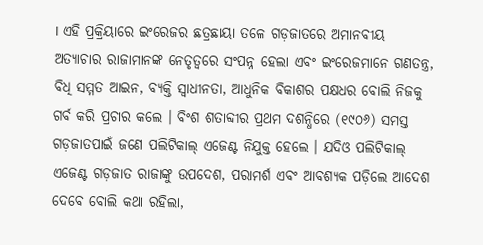। ଏହି ପ୍ରକ୍ରିୟାରେ ଇଂରେଜର ଛତ୍ରଛାୟା ତଳେ ଗଡ଼ଜାତରେ ଅମାନବୀୟ ଅତ୍ୟାଚାର ରାଜାମାନଙ୍କ ନେତୃତ୍ୱରେ ସଂପନ୍ନ ହେଲା ଏବଂ ଇଂରେଜମାନେ ଗଣତନ୍ତ୍ର, ବିଧି ସମ୍ମତ ଆଇନ, ବ୍ୟକ୍ତି ସ୍ୱାଧୀନତା, ଆଧୁନିକ ବିକାଶର ପକ୍ଷଧର ବୋଲି ନିଜକୁ ଗର୍ବ କରି ପ୍ରଚାର କଲେ । ବିଂଶ ଶତାବ୍ଦୀର ପ୍ରଥମ ଦଶନ୍ଧିରେ (୧୯୦୬) ସମସ୍ତ ଗଡ଼ଜାତପାଇଁ ଜଣେ ପଲିଟିକାଲ୍‍ ଏଜେଣ୍ଟ ନିଯୁକ୍ତ ହେଲେ । ଯଦିଓ ପଲିଟିକାଲ୍‍ ଏଜେଣ୍ଟ ଗଡ଼ଜାତ ରାଜାଙ୍କୁ ଉପଦେଶ, ପରାମର୍ଶ ଏବଂ ଆବଶ୍ୟକ ପଡ଼ିଲେ ଆଦେଶ ଦେବେ ବୋଲି କଥା ରହିଲା,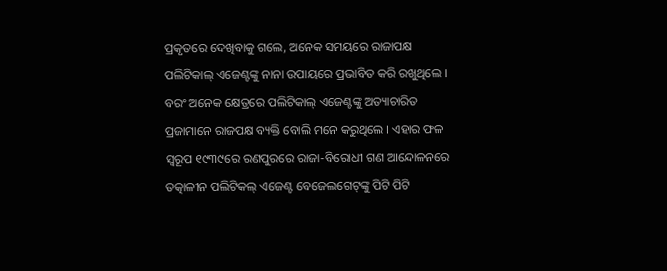ପ୍ରକୃତରେ ଦେଖିବାକୁ ଗଲେ, ଅନେକ ସମୟରେ ରାଜାପକ୍ଷ ପଲିଟିକାଲ୍‍ ଏଜେଣ୍ଟଙ୍କୁ ନାନା ଉପାୟରେ ପ୍ରଭାବିତ କରି ରଖୁଥିଲେ । ବରଂ ଅନେକ କ୍ଷେତ୍ରରେ ପଲିଟିକାଲ୍‍ ଏଜେଣ୍ଟଙ୍କୁ ଅତ୍ୟାଚାରିତ ପ୍ରଜାମାନେ ରାଜପକ୍ଷ ବ୍ୟକ୍ତି ବୋଲି ମନେ କରୁଥିଲେ । ଏହାର ଫଳ ସ୍ୱରୂପ ୧୯୩୯ରେ ରଣପୁରରେ ରାଜା-ବିରୋଧୀ ଗଣ ଆନ୍ଦୋଳନରେ ତତ୍କାଳୀନ ପଲିଟିକଲ୍‍ ଏଜେଣ୍ଟ ବେଜେଲଗେଟ୍‍ଙ୍କୁ ପିଟି ପିଟି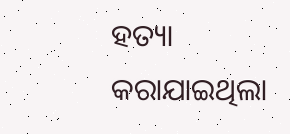ହତ୍ୟା କରାଯାଇଥିଲା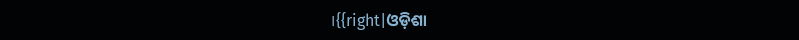।{{right|ଓଡ଼ିଶା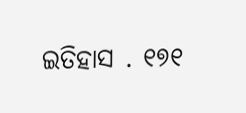ଇତିହାସ . ୧୭୧